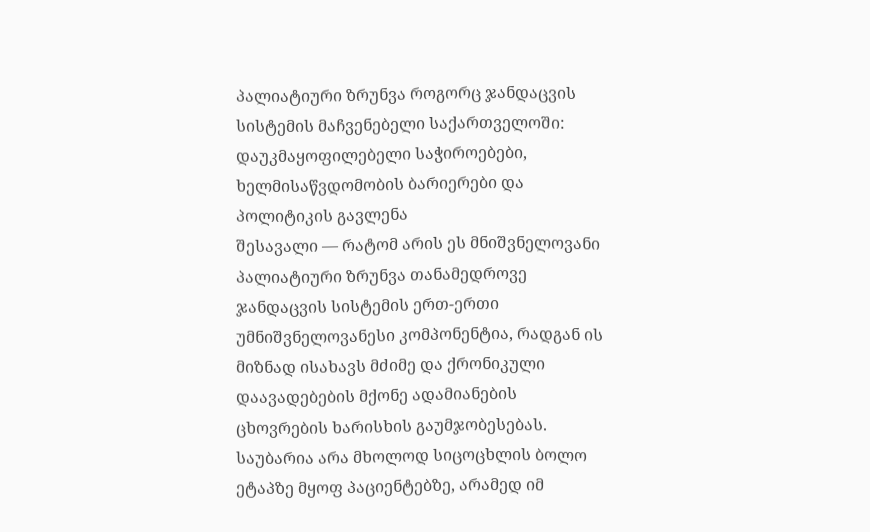პალიატიური ზრუნვა როგორც ჯანდაცვის სისტემის მაჩვენებელი საქართველოში: დაუკმაყოფილებელი საჭიროებები, ხელმისაწვდომობის ბარიერები და პოლიტიკის გავლენა
შესავალი — რატომ არის ეს მნიშვნელოვანი
პალიატიური ზრუნვა თანამედროვე ჯანდაცვის სისტემის ერთ-ერთი უმნიშვნელოვანესი კომპონენტია, რადგან ის მიზნად ისახავს მძიმე და ქრონიკული დაავადებების მქონე ადამიანების ცხოვრების ხარისხის გაუმჯობესებას. საუბარია არა მხოლოდ სიცოცხლის ბოლო ეტაპზე მყოფ პაციენტებზე, არამედ იმ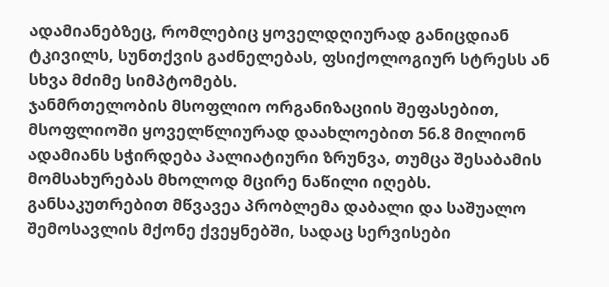ადამიანებზეც, რომლებიც ყოველდღიურად განიცდიან ტკივილს, სუნთქვის გაძნელებას, ფსიქოლოგიურ სტრესს ან სხვა მძიმე სიმპტომებს.
ჯანმრთელობის მსოფლიო ორგანიზაციის შეფასებით, მსოფლიოში ყოველწლიურად დაახლოებით 56.8 მილიონ ადამიანს სჭირდება პალიატიური ზრუნვა, თუმცა შესაბამის მომსახურებას მხოლოდ მცირე ნაწილი იღებს. განსაკუთრებით მწვავეა პრობლემა დაბალი და საშუალო შემოსავლის მქონე ქვეყნებში, სადაც სერვისები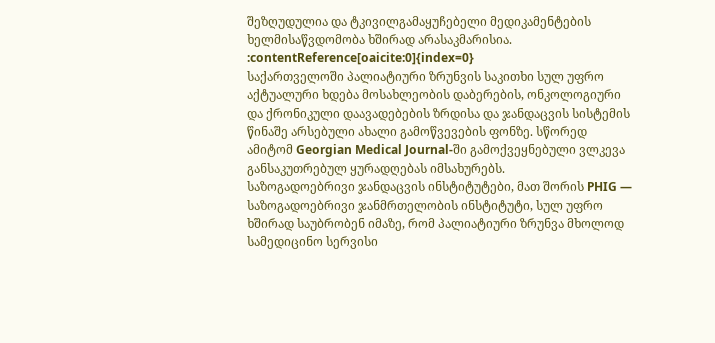შეზღუდულია და ტკივილგამაყუჩებელი მედიკამენტების ხელმისაწვდომობა ხშირად არასაკმარისია. :contentReference[oaicite:0]{index=0}
საქართველოში პალიატიური ზრუნვის საკითხი სულ უფრო აქტუალური ხდება მოსახლეობის დაბერების, ონკოლოგიური და ქრონიკული დაავადებების ზრდისა და ჯანდაცვის სისტემის წინაშე არსებული ახალი გამოწვევების ფონზე. სწორედ ამიტომ Georgian Medical Journal-ში გამოქვეყნებული ვლკევა განსაკუთრებულ ყურადღებას იმსახურებს.
საზოგადოებრივი ჯანდაცვის ინსტიტუტები, მათ შორის PHIG — საზოგადოებრივი ჯანმრთელობის ინსტიტუტი, სულ უფრო ხშირად საუბრობენ იმაზე, რომ პალიატიური ზრუნვა მხოლოდ სამედიცინო სერვისი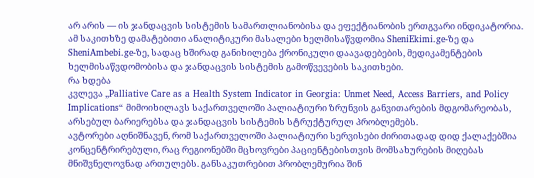არ არის — ის ჯანდაცვის სისტემის სამართლიანობისა და ეფექტიანობის ერთგვარი ინდიკატორია.
ამ საკითხზე დამატებითი ანალიტიკური მასალები ხელმისაწვდომია SheniEkimi.ge-ზე და SheniAmbebi.ge-ზე, სადაც ხშირად განიხილება ქრონიკული დაავადებების, მედიკამენტების ხელმისაწვდომობისა და ჯანდაცვის სისტემის გამოწვევების საკითხები.
რა ხდება
კვლევა „Palliative Care as a Health System Indicator in Georgia: Unmet Need, Access Barriers, and Policy Implications“ მიმოიხილავს საქართველოში პალიატიური ზრუნვის განვითარების მდგომარეობას, არსებულ ბარიერებსა და ჯანდაცვის სისტემის სტრუქტურულ პრობლემებს.
ავტორები აღნიშნავენ, რომ საქართველოში პალიატიური სერვისები ძირითადად დიდ ქალაქებშია კონცენტრირებული, რაც რეგიონებში მცხოვრები პაციენტებისთვის მომსახურების მიღებას მნიშვნელოვნად ართულებს. განსაკუთრებით პრობლემურია შინ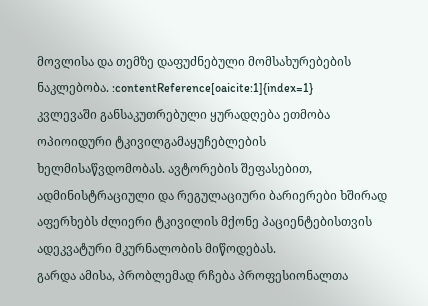მოვლისა და თემზე დაფუძნებული მომსახურებების ნაკლებობა. :contentReference[oaicite:1]{index=1}
კვლევაში განსაკუთრებული ყურადღება ეთმობა ოპიოიდური ტკივილგამაყუჩებლების ხელმისაწვდომობას. ავტორების შეფასებით, ადმინისტრაციული და რეგულაციური ბარიერები ხშირად აფერხებს ძლიერი ტკივილის მქონე პაციენტებისთვის ადეკვატური მკურნალობის მიწოდებას.
გარდა ამისა, პრობლემად რჩება პროფესიონალთა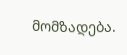მომზადება.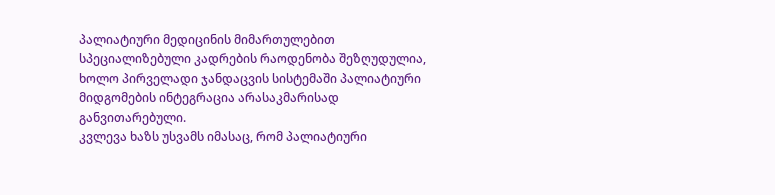პალიატიური მედიცინის მიმართულებით სპეციალიზებული კადრების რაოდენობა შეზღუდულია, ხოლო პირველადი ჯანდაცვის სისტემაში პალიატიური მიდგომების ინტეგრაცია არასაკმარისად განვითარებული.
კვლევა ხაზს უსვამს იმასაც, რომ პალიატიური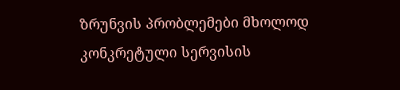ზრუნვის პრობლემები მხოლოდ კონკრეტული სერვისის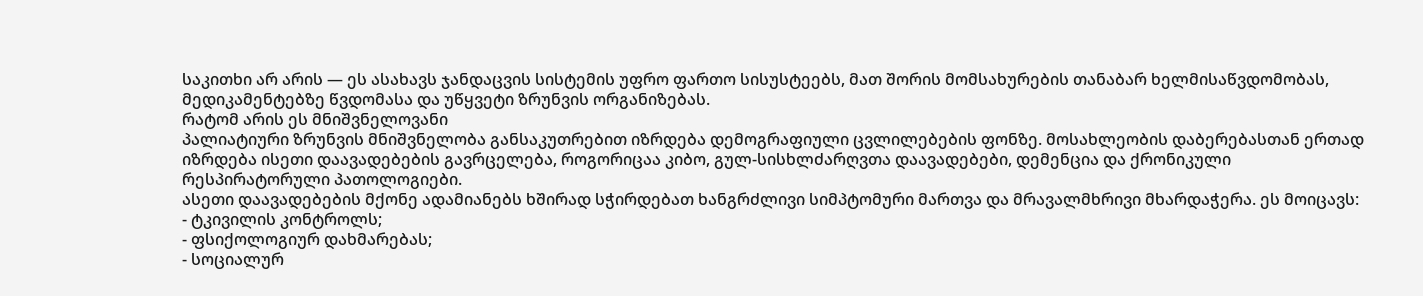საკითხი არ არის — ეს ასახავს ჯანდაცვის სისტემის უფრო ფართო სისუსტეებს, მათ შორის მომსახურების თანაბარ ხელმისაწვდომობას, მედიკამენტებზე წვდომასა და უწყვეტი ზრუნვის ორგანიზებას.
რატომ არის ეს მნიშვნელოვანი
პალიატიური ზრუნვის მნიშვნელობა განსაკუთრებით იზრდება დემოგრაფიული ცვლილებების ფონზე. მოსახლეობის დაბერებასთან ერთად იზრდება ისეთი დაავადებების გავრცელება, როგორიცაა კიბო, გულ-სისხლძარღვთა დაავადებები, დემენცია და ქრონიკული რესპირატორული პათოლოგიები.
ასეთი დაავადებების მქონე ადამიანებს ხშირად სჭირდებათ ხანგრძლივი სიმპტომური მართვა და მრავალმხრივი მხარდაჭერა. ეს მოიცავს:
- ტკივილის კონტროლს;
- ფსიქოლოგიურ დახმარებას;
- სოციალურ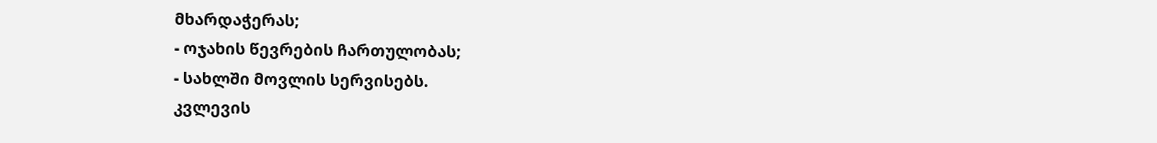მხარდაჭერას;
- ოჯახის წევრების ჩართულობას;
- სახლში მოვლის სერვისებს.
კვლევის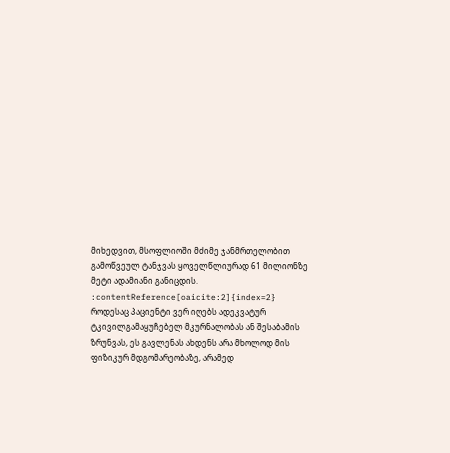მიხედვით, მსოფლიოში მძიმე ჯანმრთელობით გამოწვეულ ტანჯვას ყოველწლიურად 61 მილიონზე მეტი ადამიანი განიცდის. :contentReference[oaicite:2]{index=2}
როდესაც პაციენტი ვერ იღებს ადეკვატურ ტკივილგამაყუჩებელ მკურნალობას ან შესაბამის ზრუნვას, ეს გავლენას ახდენს არა მხოლოდ მის ფიზიკურ მდგომარეობაზე, არამედ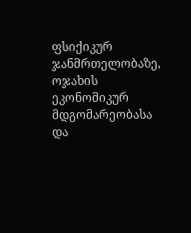ფსიქიკურ ჯანმრთელობაზე, ოჯახის ეკონომიკურ მდგომარეობასა და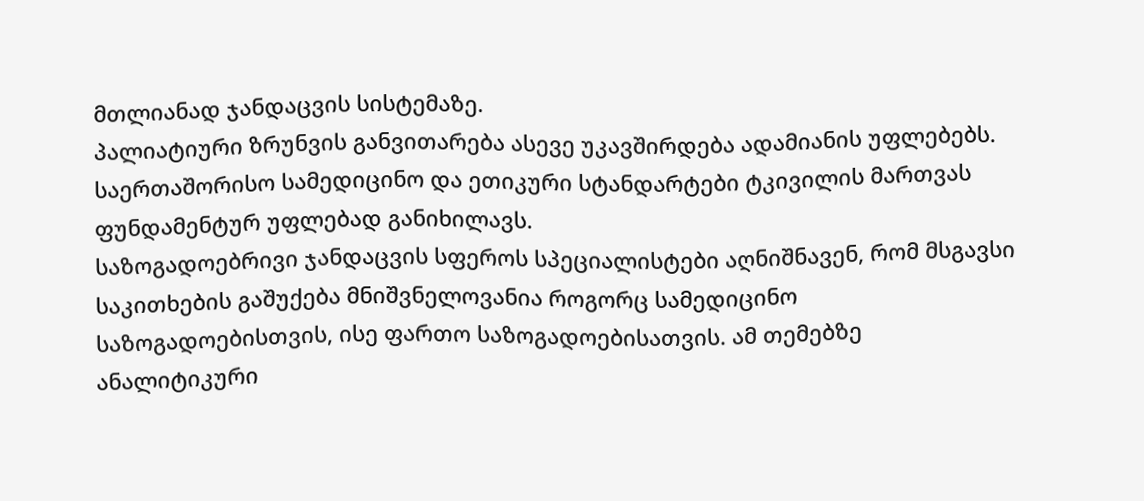მთლიანად ჯანდაცვის სისტემაზე.
პალიატიური ზრუნვის განვითარება ასევე უკავშირდება ადამიანის უფლებებს. საერთაშორისო სამედიცინო და ეთიკური სტანდარტები ტკივილის მართვას ფუნდამენტურ უფლებად განიხილავს.
საზოგადოებრივი ჯანდაცვის სფეროს სპეციალისტები აღნიშნავენ, რომ მსგავსი საკითხების გაშუქება მნიშვნელოვანია როგორც სამედიცინო საზოგადოებისთვის, ისე ფართო საზოგადოებისათვის. ამ თემებზე ანალიტიკური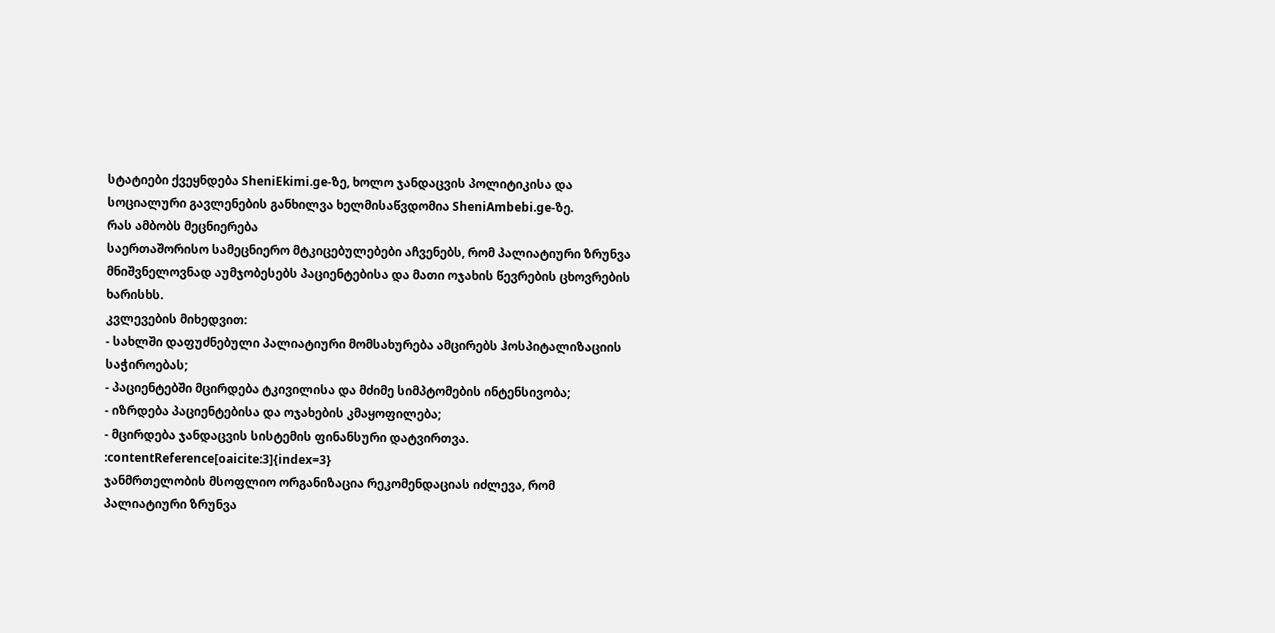სტატიები ქვეყნდება SheniEkimi.ge-ზე, ხოლო ჯანდაცვის პოლიტიკისა და სოციალური გავლენების განხილვა ხელმისაწვდომია SheniAmbebi.ge-ზე.
რას ამბობს მეცნიერება
საერთაშორისო სამეცნიერო მტკიცებულებები აჩვენებს, რომ პალიატიური ზრუნვა მნიშვნელოვნად აუმჯობესებს პაციენტებისა და მათი ოჯახის წევრების ცხოვრების ხარისხს.
კვლევების მიხედვით:
- სახლში დაფუძნებული პალიატიური მომსახურება ამცირებს ჰოსპიტალიზაციის საჭიროებას;
- პაციენტებში მცირდება ტკივილისა და მძიმე სიმპტომების ინტენსივობა;
- იზრდება პაციენტებისა და ოჯახების კმაყოფილება;
- მცირდება ჯანდაცვის სისტემის ფინანსური დატვირთვა. :contentReference[oaicite:3]{index=3}
ჯანმრთელობის მსოფლიო ორგანიზაცია რეკომენდაციას იძლევა, რომ პალიატიური ზრუნვა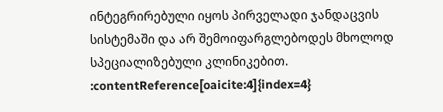ინტეგრირებული იყოს პირველადი ჯანდაცვის სისტემაში და არ შემოიფარგლებოდეს მხოლოდ სპეციალიზებული კლინიკებით. :contentReference[oaicite:4]{index=4}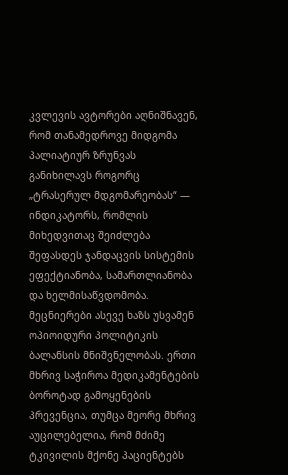კვლევის ავტორები აღნიშნავენ, რომ თანამედროვე მიდგომა პალიატიურ ზრუნვას განიხილავს როგორც „ტრასერულ მდგომარეობას“ — ინდიკატორს, რომლის მიხედვითაც შეიძლება შეფასდეს ჯანდაცვის სისტემის ეფექტიანობა, სამართლიანობა და ხელმისაწვდომობა.
მეცნიერები ასევე ხაზს უსვამენ ოპიოიდური პოლიტიკის ბალანსის მნიშვნელობას. ერთი მხრივ საჭიროა მედიკამენტების ბოროტად გამოყენების პრევენცია, თუმცა მეორე მხრივ აუცილებელია, რომ მძიმე ტკივილის მქონე პაციენტებს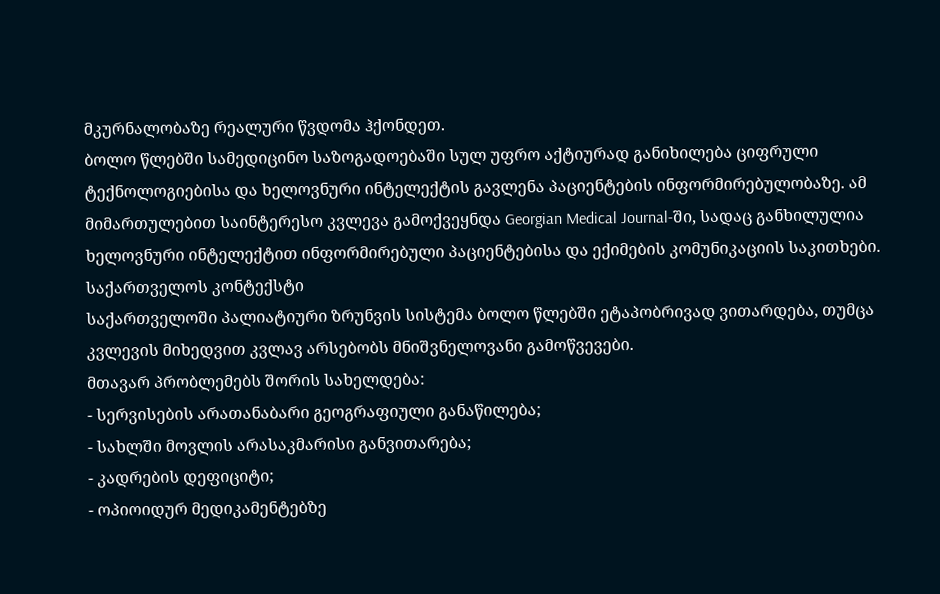მკურნალობაზე რეალური წვდომა ჰქონდეთ.
ბოლო წლებში სამედიცინო საზოგადოებაში სულ უფრო აქტიურად განიხილება ციფრული ტექნოლოგიებისა და ხელოვნური ინტელექტის გავლენა პაციენტების ინფორმირებულობაზე. ამ მიმართულებით საინტერესო კვლევა გამოქვეყნდა Georgian Medical Journal-ში, სადაც განხილულია ხელოვნური ინტელექტით ინფორმირებული პაციენტებისა და ექიმების კომუნიკაციის საკითხები.
საქართველოს კონტექსტი
საქართველოში პალიატიური ზრუნვის სისტემა ბოლო წლებში ეტაპობრივად ვითარდება, თუმცა კვლევის მიხედვით კვლავ არსებობს მნიშვნელოვანი გამოწვევები.
მთავარ პრობლემებს შორის სახელდება:
- სერვისების არათანაბარი გეოგრაფიული განაწილება;
- სახლში მოვლის არასაკმარისი განვითარება;
- კადრების დეფიციტი;
- ოპიოიდურ მედიკამენტებზე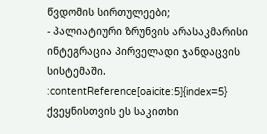წვდომის სირთულეები;
- პალიატიური ზრუნვის არასაკმარისი ინტეგრაცია პირველადი ჯანდაცვის სისტემაში. :contentReference[oaicite:5]{index=5}
ქვეყნისთვის ეს საკითხი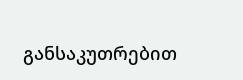განსაკუთრებით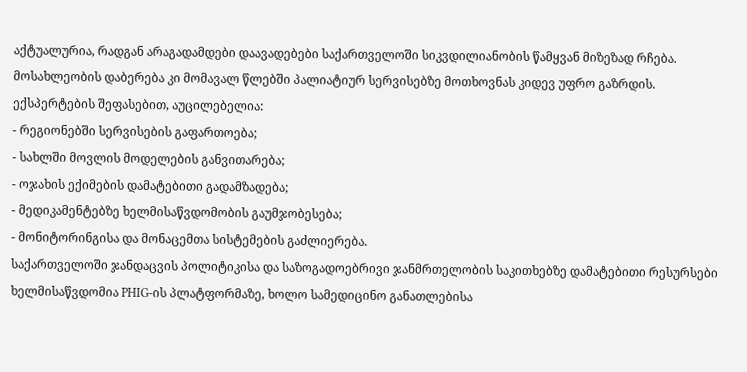აქტუალურია, რადგან არაგადამდები დაავადებები საქართველოში სიკვდილიანობის წამყვან მიზეზად რჩება. მოსახლეობის დაბერება კი მომავალ წლებში პალიატიურ სერვისებზე მოთხოვნას კიდევ უფრო გაზრდის.
ექსპერტების შეფასებით, აუცილებელია:
- რეგიონებში სერვისების გაფართოება;
- სახლში მოვლის მოდელების განვითარება;
- ოჯახის ექიმების დამატებითი გადამზადება;
- მედიკამენტებზე ხელმისაწვდომობის გაუმჯობესება;
- მონიტორინგისა და მონაცემთა სისტემების გაძლიერება.
საქართველოში ჯანდაცვის პოლიტიკისა და საზოგადოებრივი ჯანმრთელობის საკითხებზე დამატებითი რესურსები ხელმისაწვდომია PHIG-ის პლატფორმაზე, ხოლო სამედიცინო განათლებისა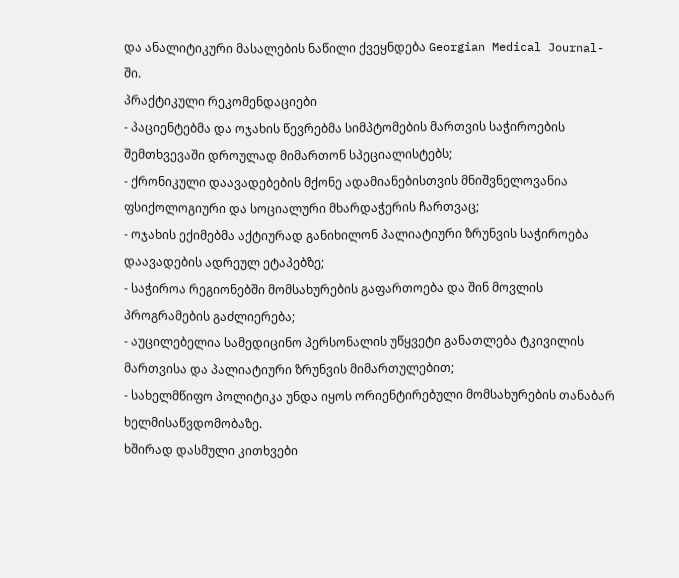და ანალიტიკური მასალების ნაწილი ქვეყნდება Georgian Medical Journal-ში.
პრაქტიკული რეკომენდაციები
- პაციენტებმა და ოჯახის წევრებმა სიმპტომების მართვის საჭიროების შემთხვევაში დროულად მიმართონ სპეციალისტებს;
- ქრონიკული დაავადებების მქონე ადამიანებისთვის მნიშვნელოვანია ფსიქოლოგიური და სოციალური მხარდაჭერის ჩართვაც;
- ოჯახის ექიმებმა აქტიურად განიხილონ პალიატიური ზრუნვის საჭიროება დაავადების ადრეულ ეტაპებზე;
- საჭიროა რეგიონებში მომსახურების გაფართოება და შინ მოვლის პროგრამების გაძლიერება;
- აუცილებელია სამედიცინო პერსონალის უწყვეტი განათლება ტკივილის მართვისა და პალიატიური ზრუნვის მიმართულებით;
- სახელმწიფო პოლიტიკა უნდა იყოს ორიენტირებული მომსახურების თანაბარ ხელმისაწვდომობაზე.
ხშირად დასმული კითხვები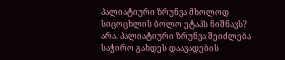პალიატიური ზრუნვა მხოლოდ სიცოცხლის ბოლო ეტაპს ნიშნავს?
არა. პალიატიური ზრუნვა შეიძლება საჭირო გახდეს დაავადების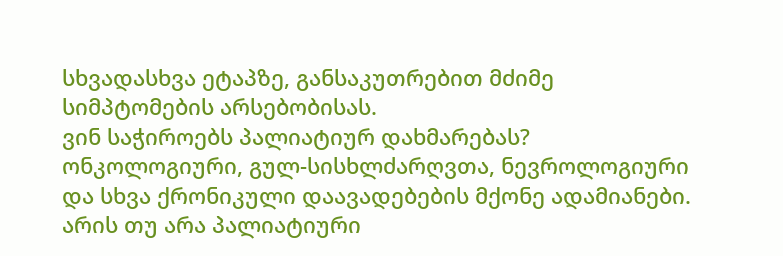სხვადასხვა ეტაპზე, განსაკუთრებით მძიმე სიმპტომების არსებობისას.
ვინ საჭიროებს პალიატიურ დახმარებას?
ონკოლოგიური, გულ-სისხლძარღვთა, ნევროლოგიური და სხვა ქრონიკული დაავადებების მქონე ადამიანები.
არის თუ არა პალიატიური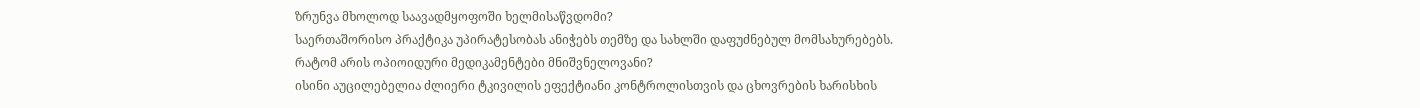ზრუნვა მხოლოდ საავადმყოფოში ხელმისაწვდომი?
საერთაშორისო პრაქტიკა უპირატესობას ანიჭებს თემზე და სახლში დაფუძნებულ მომსახურებებს.
რატომ არის ოპიოიდური მედიკამენტები მნიშვნელოვანი?
ისინი აუცილებელია ძლიერი ტკივილის ეფექტიანი კონტროლისთვის და ცხოვრების ხარისხის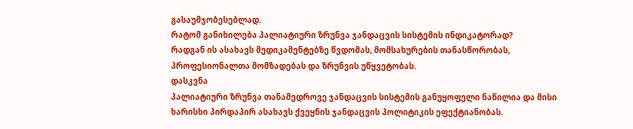გასაუმჯობესებლად.
რატომ განიხილება პალიატიური ზრუნვა ჯანდაცვის სისტემის ინდიკატორად?
რადგან ის ასახავს მედიკამენტებზე წვდომას, მომსახურების თანასწორობას, პროფესიონალთა მომზადებას და ზრუნვის უწყვეტობას.
დასკვნა
პალიატიური ზრუნვა თანამედროვე ჯანდაცვის სისტემის განუყოფელი ნაწილია და მისი ხარისხი პირდაპირ ასახავს ქვეყნის ჯანდაცვის პოლიტიკის ეფექტიანობას.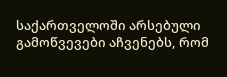საქართველოში არსებული გამოწვევები აჩვენებს, რომ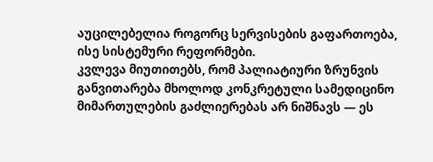აუცილებელია როგორც სერვისების გაფართოება, ისე სისტემური რეფორმები.
კვლევა მიუთითებს, რომ პალიატიური ზრუნვის განვითარება მხოლოდ კონკრეტული სამედიცინო მიმართულების გაძლიერებას არ ნიშნავს — ეს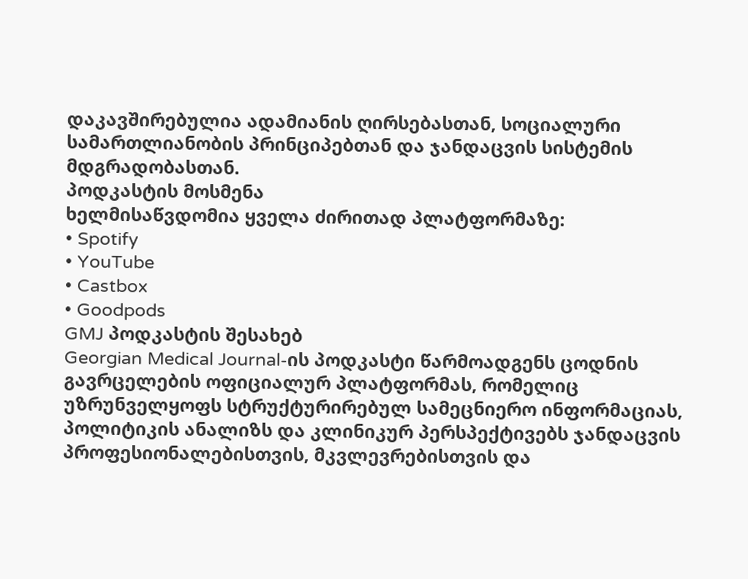დაკავშირებულია ადამიანის ღირსებასთან, სოციალური სამართლიანობის პრინციპებთან და ჯანდაცვის სისტემის მდგრადობასთან.
პოდკასტის მოსმენა
ხელმისაწვდომია ყველა ძირითად პლატფორმაზე:
• Spotify
• YouTube
• Castbox
• Goodpods
GMJ პოდკასტის შესახებ
Georgian Medical Journal-ის პოდკასტი წარმოადგენს ცოდნის გავრცელების ოფიციალურ პლატფორმას, რომელიც უზრუნველყოფს სტრუქტურირებულ სამეცნიერო ინფორმაციას, პოლიტიკის ანალიზს და კლინიკურ პერსპექტივებს ჯანდაცვის პროფესიონალებისთვის, მკვლევრებისთვის და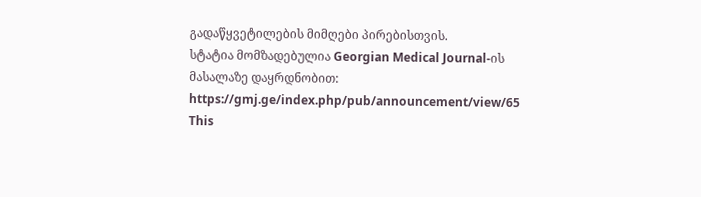გადაწყვეტილების მიმღები პირებისთვის.
სტატია მომზადებულია Georgian Medical Journal-ის მასალაზე დაყრდნობით:
https://gmj.ge/index.php/pub/announcement/view/65
This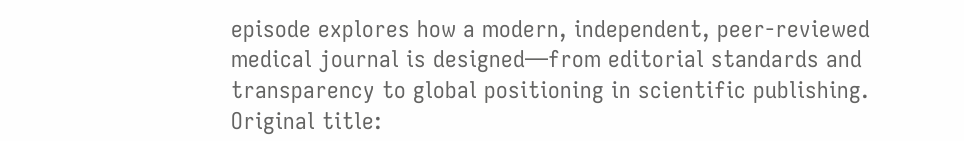episode explores how a modern, independent, peer-reviewed medical journal is designed—from editorial standards and transparency to global positioning in scientific publishing.
Original title: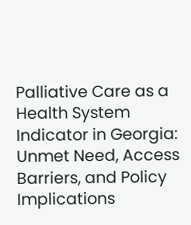Palliative Care as a Health System Indicator in Georgia: Unmet Need, Access Barriers, and Policy Implications